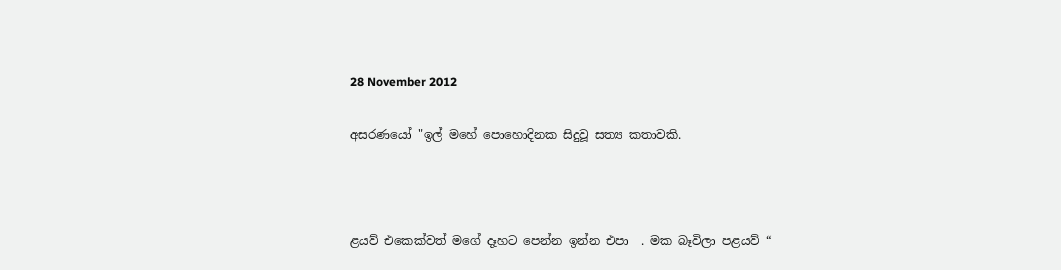28 November 2012

අසරණයෝ "ඉල් මහේ පොහොදිනක සිදුවූ සත්‍ය කතාවකි.



ළයව් එකෙක්වත් මගේ දෑහට පෙන්න ඉන්න එපා  . මක බෑවිලා පළයව් “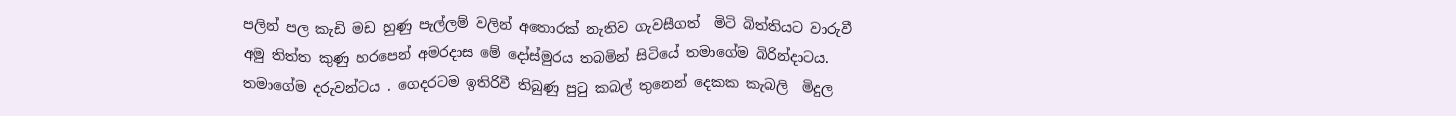පලින් පල කැඩි මඩ හුණු පැල්ලම් වලින් අතොරක් නැතිව ගැවසීගත්  මිටි බිත්තියට වාරුවී  අමු තිත්ත කුණු හරපෙන් අමරදාස මේ දෝස්මුරය තබමින් සිටියේ තමාගේම බිරින්දාටය. තමාගේම දරුවන්ටය . ගෙදරටම ඉතිරිවී තිබුණු පුටු කබල් තුනෙන් දෙකක කැබලි  මිදුල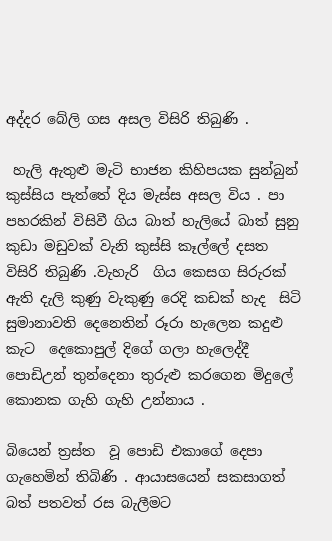අද්දර බේලි ගස අසල විසිරි තිබුණි .

 හැලි ඇතුළු මැටි භාජන කිහිපයක සුන්බුන් කුස්සිය පැත්තේ දිය මැස්ස අසල විය . පා පහරකින් විසිවී ගිය බාත් හැලියේ බාත් සුනු කුඩා මඩුවක් වැනි කුස්සි කෑල්ලේ දසත විසිරි තිබුණි .වැහැරි  ගිය කෙසග සිරුරක් ඇති දැලි කුණු වැකුණු රෙදි කඩක් හැද  සිටි සුමානාවති දෙනෙතින් රූරා හැලෙන කදුළු කැට  දෙකොපුල් දිගේ ගලා හැලෙද්දී පොඩිඋන් තුන්දෙනා තුරුළු කරගෙන මිදුලේ කොනක ගැහි ගැහි උන්නාය .

බියෙන් ත්‍රස්ත  වූ පොඩි එකාගේ දෙපා ගැහෙමින් තිබිණි . ආයාසයෙන් සකසාගත් බත් පතවත් රස බැලීමට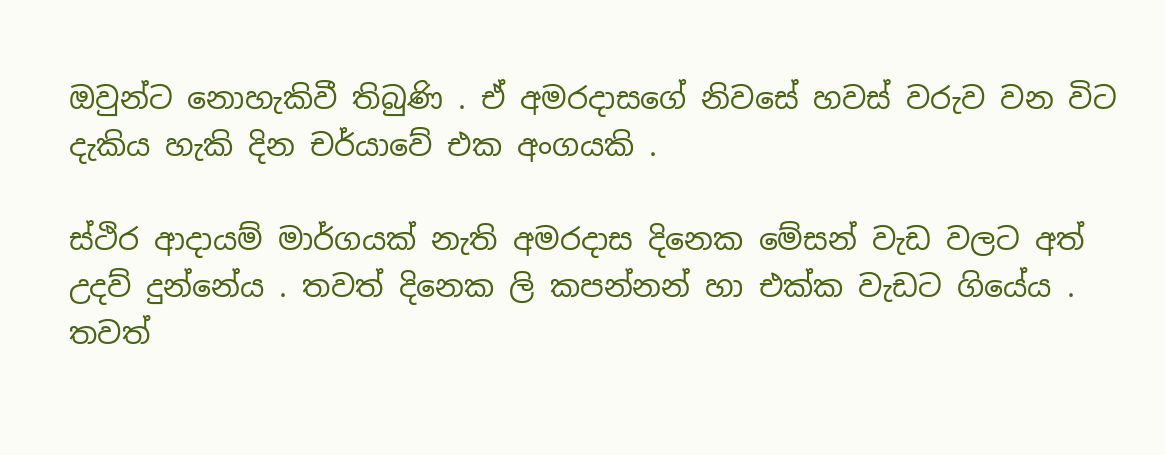ඔවුන්ට නොහැකිවී තිබුණි . ඒ අමරදාසගේ නිවසේ හවස් වරුව වන විට දැකිය හැකි දින චර්යාවේ එක අංගයකි .

ස්ථිර ආදායම් මාර්ගයක් නැති අමරදාස දිනෙක මේසන් වැඩ වලට අත් උදව් දුන්නේය . තවත් දිනෙක ලි කපන්නන් හා එක්ක වැඩට ගියේය . තවත්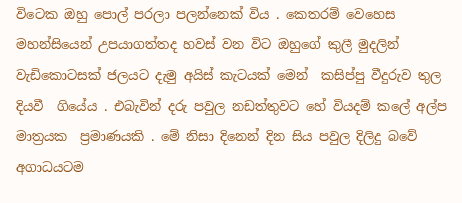විටෙක ඔහු පොල් පරලා පලන්නෙක් විය . කෙතරම් වෙහෙස මහන්සියෙන් උපයාගත්තද හවස් වන විට ඔහුගේ කුලී මුදලින් වැඩිකොටසක් ජලයට දැමු අයිස් කැටයක් මෙන්  කසිප්පු වීදුරුව තුල දියවී  ගියේය . එබැවින් දරු පවුල නඩත්තුවට හේ වියදම් කලේ අල්ප මාත්‍රයක  ප්‍රමාණයකි . මේ නිසා දිනෙන් දින සිය පවුල දිලිදු බවේ අගාධයටම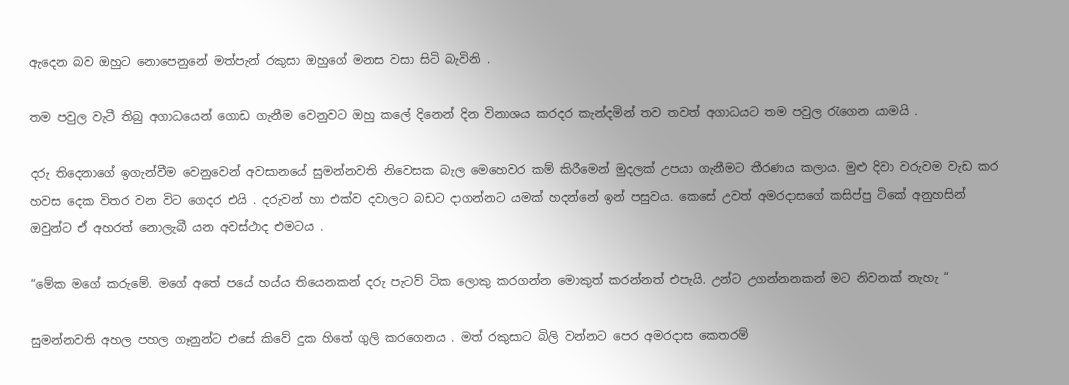ඇදෙන බව ඔහුට නොපෙනුනේ මත්පැන් රකුසා ඔහුගේ මනස වසා සිටි බැවිනි .

තම පවුල වැටී තිබු අගාධයෙන් ගොඩ ගැනීම වෙනුවට ඔහු කලේ දිනෙන් දින විනාශය කරදර කැන්දමින් තව තවත් අගාධයට තම පවුල රැගෙන යාමයි .

දරු තිදෙනාගේ ඉගැන්වීම වෙනුවෙන් අවසානයේ සුමන්නවති නිවෙසක බැල මෙහෙවර කම් කිරීමෙන් මුදලක් උපයා ගැනීමට තීරණය කලාය. මුළු දිවා වරුවම වැඩ කර හවස දෙක විතර වන විට ගෙදර එයි . දරුවන් හා එක්ව දවාලට බඩට දාගන්නට යමක් හදන්නේ ඉන් පසුවය. කෙසේ උවත් අමරදාසගේ කසිප්පු ටිකේ අනුහසින් ඔවුන්ට ඒ අහරත් නොලැබී යන අවස්ථාද එමටය .

“මේක මගේ කරුමේ. මගේ අතේ පයේ හය්ය තියෙනකන් දරු පැටව් ටික ලොකු කරගන්න මොකුත් කරන්නත් එපැයි. උන්ට උගන්නනකන් මට නිවනක් නැහැ “

සුමන්නවති අහල පහල ගෑනුන්ට එසේ කිවේ දුක හිතේ ගුලි කරගෙනය . මත් රකුසාට බිලි වන්නට පෙර අමරදාස කෙතරම්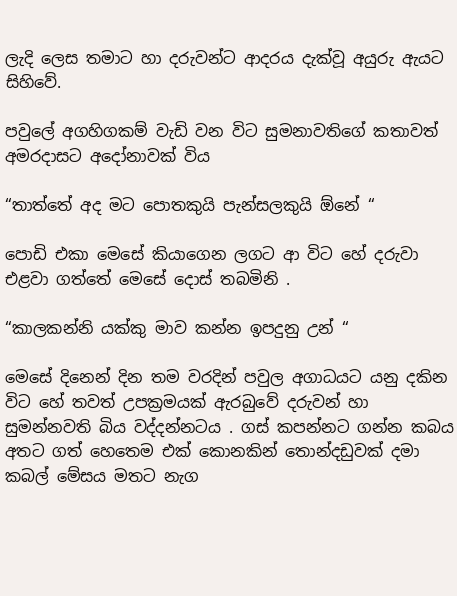ලැදි ලෙස තමාට හා දරුවන්ට ආදරය දැක්වූ අයුරු ඇයට සිහිවේ.

පවුලේ අගහිගකම් වැඩි වන විට සුමනාවතිගේ කතාවත් අමරදාසට අදෝනාවක් විය

“තාත්තේ අද මට පොතකුයි පැන්සලකුයි ඕනේ “

පොඩි එකා මෙසේ කියාගෙන ලගට ආ විට හේ දරුවා එළවා ගත්තේ මෙසේ දොස් තබමිනි .

“කාලකන්නි යක්කු මාව කන්න ඉපදුනු උන් “

මෙසේ දිනෙන් දින තම වරදින් පවුල අගාධයට යනු දකින විට හේ තවත් උපක්‍රමයක් ඇරබුවේ දරුවන් හා සුමන්නවති බිය වද්දන්නටය . ගස් කපන්නට ගන්න කබය අතට ගත් හෙතෙම එක් කොනකින් තොන්දඩුවක් දමා කබල් මේසය මතට නැග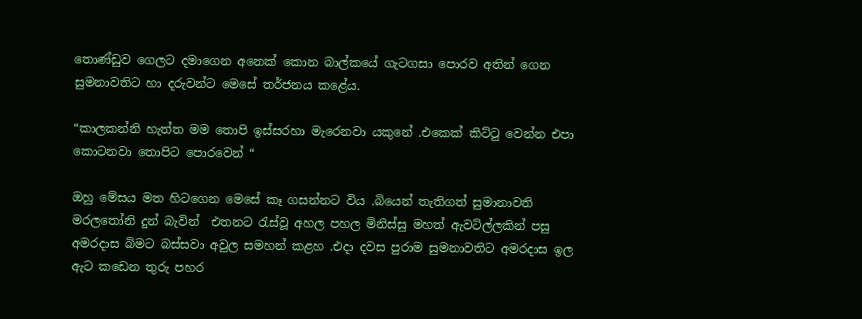තොණ්ඩුව ගෙලට දමාගෙන අනෙක් කොන බාල්කයේ ගැටගසා පොරව අතින් ගෙන සුමනාවතිට හා දරුවන්ට මෙසේ තර්ජනය කළේය.

“කාලකන්නි හැත්ත මම තොපි ඉස්සරහා මැරෙනවා යකුනේ .එකෙක් කිට්ටු වෙන්න එපා කොටනවා තොපිට පොරවෙන් “

ඔහු මේසය මත හිටගෙන මෙසේ කෑ ගසන්නට විය .බියෙන් තැතිගත් සුමානාවති මරලතෝනි දුන් බැවින්  එතනට රැස්වූ අහල පහල මිනිස්සු මහත් ඇවටිල්ලකින් පසු අමරදාස බිමට බස්සවා අවුල සමහන් කළහ .එදා දවස පුරාම සුමනාවතිට අමරදාස ඉල ඇට කඩෙන තුරු පහර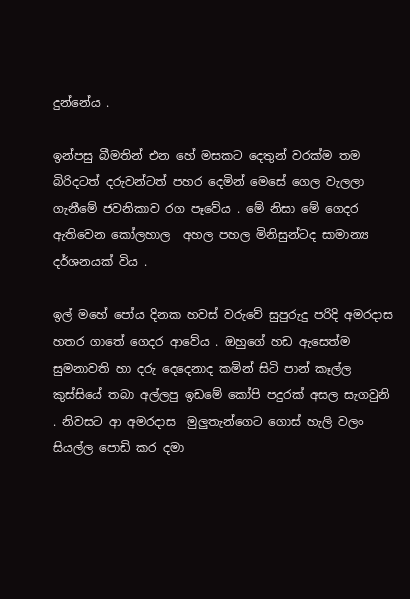දුන්නේය .

ඉන්පසු බීමතින් එන හේ මසකට දෙතුන් වරක්ම තම බිරිදටත් දරුවන්ටත් පහර දෙමින් මෙසේ ගෙල වැලලා ගැනීමේ ජවනිකාව රග පෑවේය . මේ නිසා මේ ගෙදර ඇතිවෙන කෝලහාල  අහල පහල මිනිසුන්ටද සාමාන්‍ය දර්ශනයක් විය .

ඉල් මහේ පෝය දිනක හවස් වරුවේ සුපුරුදු පරිදි අමරදාස හතර ගාතේ ගෙදර ආවේය . ඔහුගේ හඩ ඇසෙත්ම සුමනාවති හා දරු දෙදෙනාද කමින් සිටි පාන් කෑල්ල කුස්සියේ තබා අල්ලපු ඉඩමේ කෝපි පදුරක් අසල සැගවුනි . නිවසට ආ අමරදාස  මුලුතැන්ගෙට ගොස් හැලි වලං සියල්ල පොඩි කර දමා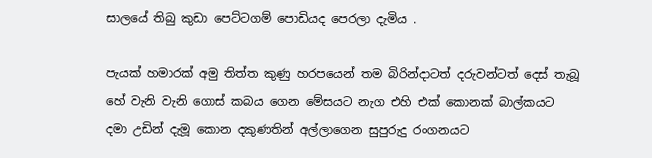සාලයේ තිබු කුඩා පෙට්ටගම් පොඩියද පෙරලා දැමිය .

පැයක් හමාරක් අමු තිත්ත කුණු හරපයෙන් තම බිරින්දාටත් දරුවන්ටත් දෙස් තැබූ හේ වැනි වැනි ගොස් කබය ගෙන මේසයට නැග එහි එක් කොනක් බාල්කයට දමා උඩින් දැමූ කොන දකුණතින් අල්ලාගෙන සුපුරුදු රංගනයට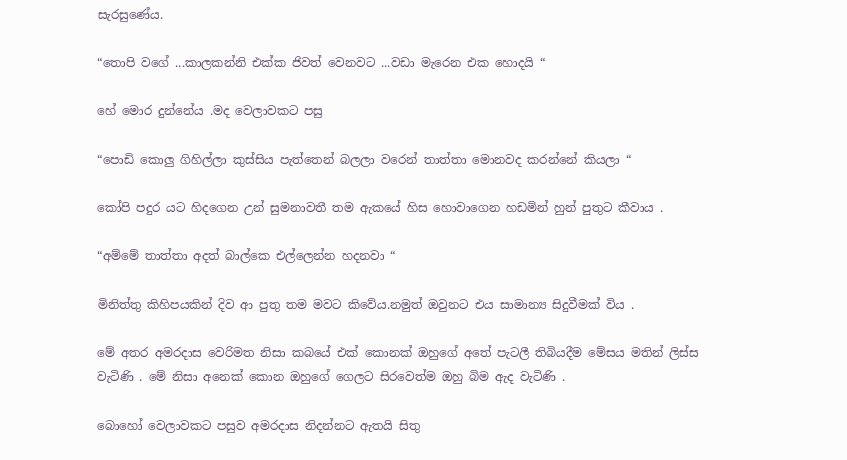සැරසුණේය.

“තොපි වගේ ...කාලකන්නි එක්ක ජිවත් වෙනවට ...වඩා මැරෙන එක හොදයි “

හේ මොර දුන්නේය .මද වෙලාවකට පසු

“පොඩි කොලු ගිහිල්ලා කුස්සිය පැත්තෙන් බලලා වරෙන් තාත්තා මොනවද කරන්නේ කියලා “

කෝපි පදුර යට හිදගෙන උන් සුමනාවතී තම ඇකයේ හිස හොවාගෙන හඩමින් හුන් පුතුට කීවාය .

“අම්මේ තාත්තා අදත් බාල්කෙ එල්ලෙන්න හදනවා “

මිනිත්තු කිහිපයකින් දිව ආ පුතු තම මවට කිවේය.නමුත් ඔවුනට එය සාමාන්‍ය සිදුවීමක් විය .

මේ අතර අමරදාස වෙරිමත නිසා කබයේ එක් කොනක් ඔහුගේ අතේ පැටලී තිබියදීම මේසය මතින් ලිස්ස වැටිණි . මේ නිසා අනෙක් කොන ඔහුගේ ගෙලට සිරවෙත්ම ඔහු බිම ඇද වැටිණි .

බොහෝ වෙලාවකට පසුව අමරදාස නිදන්නට ඇතයි සිතු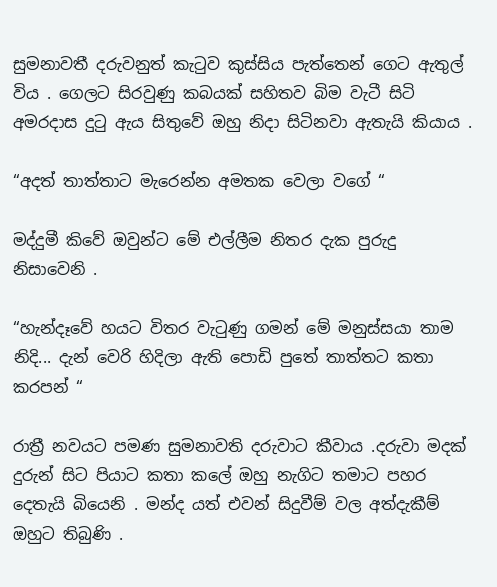සුමනාවතී දරුවනුත් කැටුව කුස්සිය පැත්තෙන් ගෙට ඇතුල් විය . ගෙලට සිරවුණු කබයක් සහිතව බිම වැටී සිටි අමරදාස දුටු ඇය සිතුවේ ඔහු නිදා සිටිනවා ඇතැයි කියාය .

“අදත් තාත්තාට මැරෙන්න අමතක වෙලා වගේ “

මද්දුමී කිවේ ඔවුන්ට මේ එල්ලීම නිතර දැක පුරුදු නිසාවෙනි .

“හැන්දෑවේ හයට විතර වැටුණු ගමන් මේ මනුස්සයා තාම නිදි... දැන් වෙරි හිදිලා ඇති පොඩි පුතේ තාත්තට කතා කරපන් “

රාත්‍රී නවයට පමණ සුමනාවති දරුවාට කීවාය .දරුවා මදක් දුරුන් සිට පියාට කතා කලේ ඔහු නැගිට තමාට පහර දෙතැයි බියෙනි . මන්ද යත් එවන් සිදුවීම් වල අත්දැකීම් ඔහුට තිබුණි .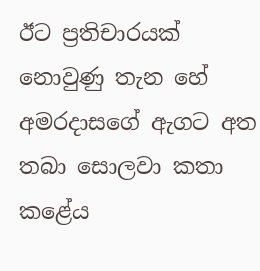ඊට ප්‍රතිචාරයක් නොවුණු තැන හේ අමරදාසගේ ඇගට අත තබා සොලවා කතා කළේය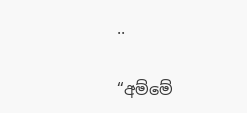..

“අම්මේ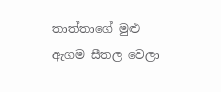තාත්තාගේ මුළු ඇගම සීතල වෙලා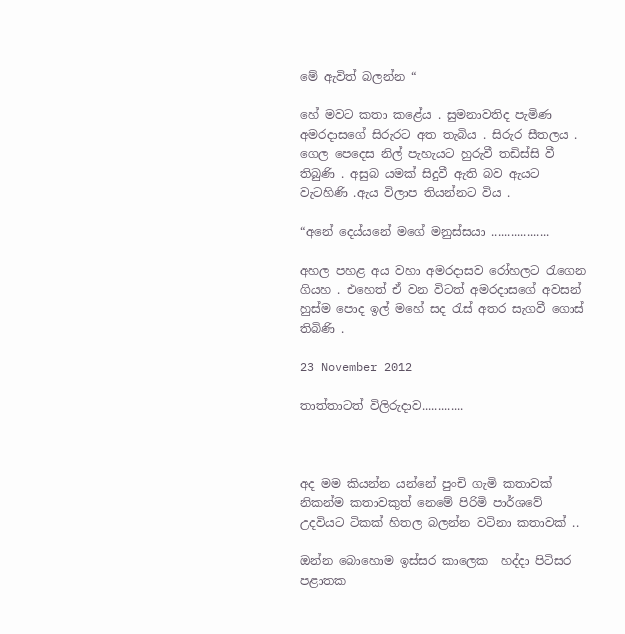මේ ඇවිත් බලන්න “

හේ මවට කතා කළේය . සුමනාවතිද පැමිණ අමරදාසගේ සිරුරට අත තැබිය . සිරුර සීතලය . ගෙල පෙදෙස නිල් පැහැයට හුරුවී තඩිස්සි වී තිබුණි . අසුබ යමක් සිදුවී ඇති බව ඇයට වැටහිණි .ඇය විලාප තියන්නට විය .

“අනේ දෙය්යනේ මගේ මනුස්සයා ..................

අහල පහළ අය වහා අමරදාසව රෝහලට රැගෙන ගියහ . එහෙත් ඒ වන විටත් අමරදාසගේ අවසන් හුස්ම පොද ඉල් මහේ සද රැස් අතර සැගවී ගොස් තිබිණි .

23 November 2012

තාත්තාටත් විලිරුදාව.............



අද මම කියන්න යන්නේ පුංචි ගැමි කතාවක්  නිකන්ම කතාවකුත් නෙමේ පිරිමි පාර්ශවේ උදවියට ටිකක් හිතල බලන්න වටිනා කතාවක් ..

ඔන්න බොහොම ඉස්සර කාලෙක  හද්දා පිටිසර පළාතක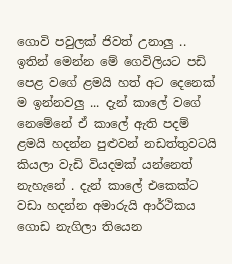ගොවි පවුලක් ජිවත් උනාලු .. ඉතින් මෙන්න මේ ගෙවිලියට පඩි පෙළ වගේ ළමයි හත් අට දෙනෙක් ම ඉන්නවලු ... දැන් කාලේ වගේ නෙමේනේ ඒ කාලේ ඇති පදම් ළමයි හදන්න පුළුවන් නඩත්තුවටයි කියලා වැඩි වියදමක් යන්නෙත් නැහැනේ . දැන් කාලේ එකෙක්ට වඩා හදන්න අමාරුයි ආර්ථිකය ගොඩ නැගිලා තියෙන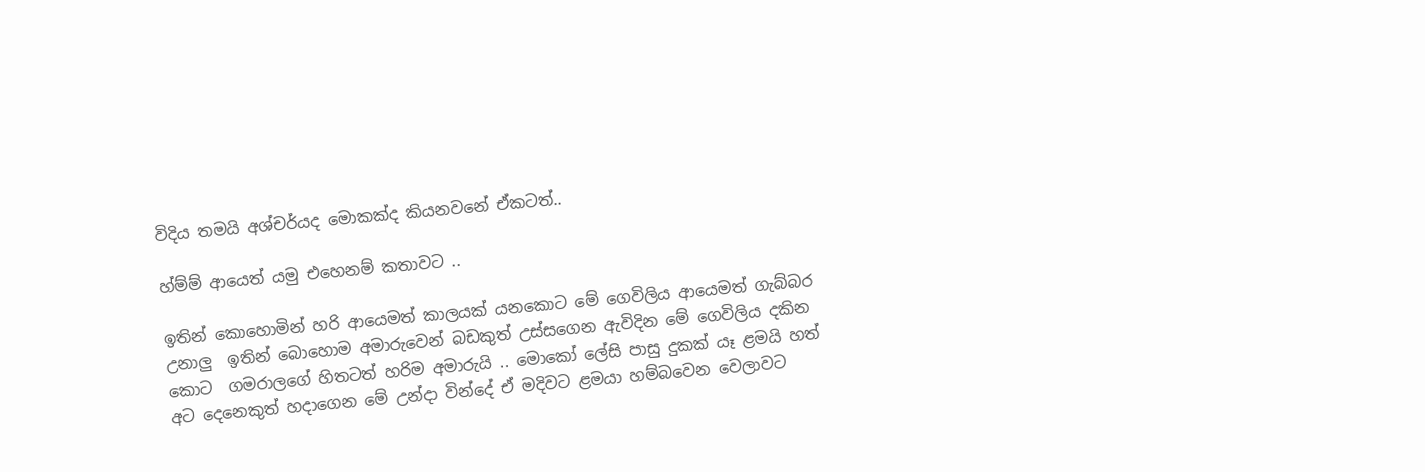විදිය තමයි අශ්චර්යද මොකක්ද කියනවනේ ඒකටත්..

හ්ම්ම් ආයෙත් යමු එහෙනම් කතාවට ..

ඉතින් කොහොමින් හරි ආයෙමත් කාලයක් යනකොට මේ ගෙවිලිය ආයෙමත් ගැබ්බර උනාලු  ඉතින් බොහොම අමාරුවෙන් බඩකුත් උස්සගෙන ඇවිදින මේ ගෙවිලිය දකින කොට  ගමරාලගේ හිතටත් හරිම අමාරුයි .. මොකෝ ලේසි පාසු දුකක් යෑ ළමයි හත් අට දෙනෙකුත් හදාගෙන මේ උන්දා වින්දේ ඒ මදිවට ළමයා හම්බවෙන වෙලාවට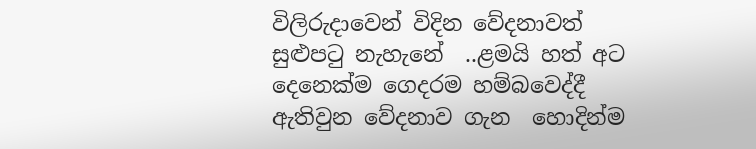විලිරුදාවෙන් විදින වේදනාවත් සුළුපටු නැහැනේ  ..ළමයි හත් අට දෙනෙක්ම ගෙදරම හම්බවෙද්දී  ඇතිවුන වේදනාව ගැන  හොදින්ම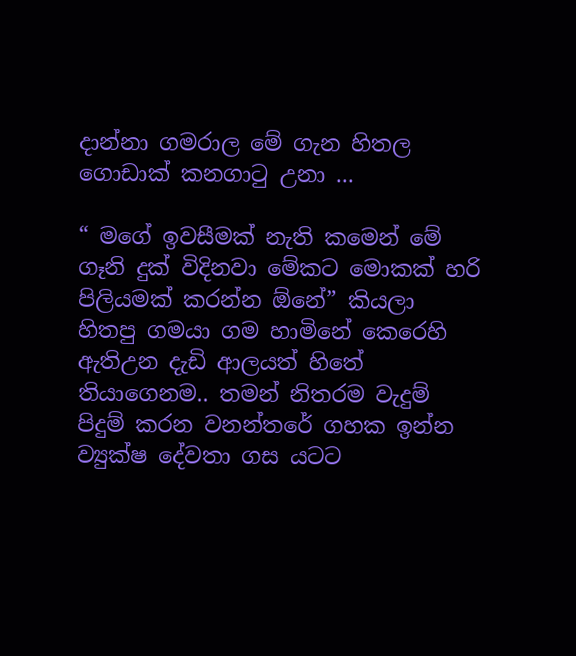දාන්නා ගමරාල මේ ගැන හිතල ගොඩාක් කනගාටු උනා ...

“ මගේ ඉවසීමක් නැති කමෙන් මේ ගෑනි දුක් විදිනවා මේකට මොකක් හරි පිලියමක් කරන්න ඕනේ” කියලා හිතපු ගමයා ගම හාමිනේ කෙරෙහි ඇතිඋන දැඩි ආලයත් හිතේ තියාගෙනම.. තමන් නිතරම වැදුම් පිදුම් කරන වනන්තරේ ගහක ඉන්න ව්‍යුක්ෂ දේවතා ගස යටට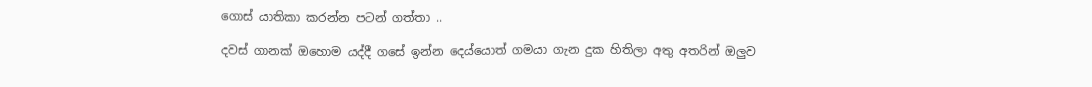ගොස් යාතිකා කරන්න පටන් ගත්තා ..

දවස් ගානක් ඔහොම යද්දී ගසේ ඉන්න දෙය්යොත් ගමයා ගැන දුක හිතිලා අතු අතරින් ඔලුව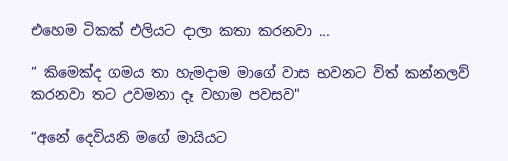එහෙම ටිකක් එලියට දාලා කතා කරනවා ...

“ කිමෙක්ද ගමය තා හැමදාම මාගේ වාස භවනට විත් කන්නලව් කරනවා තට උවමනා දෑ වහාම පවසව"

“අනේ දෙවියනි මගේ මායියට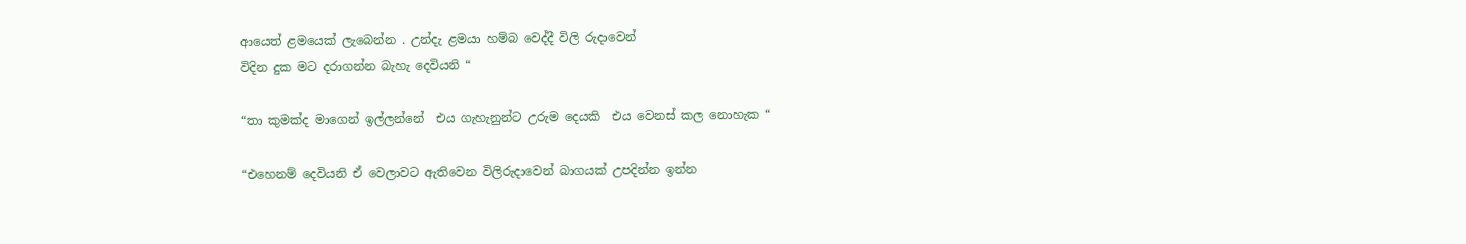ආයෙත් ළමයෙක් ලැබෙන්න . උන්දැ ළමයා හම්බ වෙද්දී විලි රුදාවෙන්
විදින දුක මට දරාගන්න බැහැ දෙවියනි “

“තා කුමක්ද මාගෙන් ඉල්ලන්නේ  එය ගැහැනුන්ට උරුම දෙයකි  එය වෙනස් කල නොහැක “

“එහෙනම් දෙවියනි ඒ වෙලාවට ඇතිවෙන විලිරුදාවෙන් බාගයක් උපදින්න ඉන්න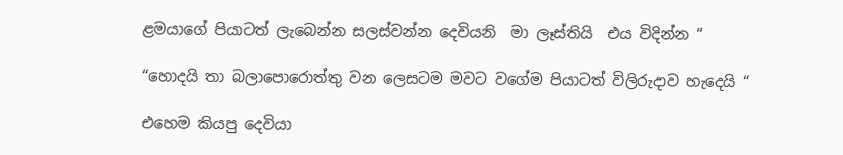ළමයාගේ පියාටත් ලැබෙන්න සලස්වන්න දෙවියනි  මා ලෑස්තියි  එය විදින්න “

“හොදයි තා බලාපොරොත්තු වන ලෙසටම මවට වගේම පියාටත් විලිරුදාව හැදෙයි “

එහෙම කියපු දෙවියා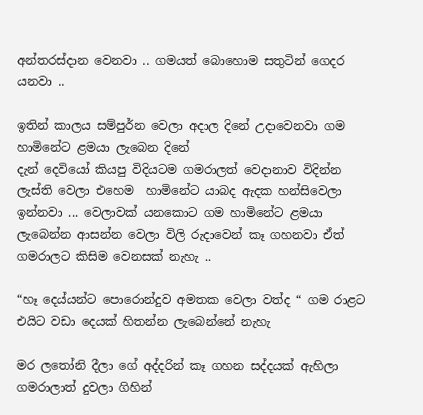අන්තරස්දාන වෙනවා .. ගමයත් බොහොම සතුටින් ගෙදර යනවා ..

ඉතින් කාලය සම්පුර්න වෙලා අදාල දිනේ උදාවෙනවා ගම හාමිනේට ළමයා ලැබෙන දිනේ
දැන් දෙවියෝ කියපු විදියටම ගමරාලත් වෙදානාව විදින්න ලැස්ති වෙලා එහෙම  හාමිනේට යාබද ඇදක හන්සිවෙලා  ඉන්නවා ... වෙලාවක් යනකොට ගම හාමිනේට ළමයා ලැබෙන්න ආසන්න වෙලා විලි රුදාවෙන් කෑ ගහනවා ඒත් ගමරාලට කිසිම වෙනසක් නැහැ ..

“හෑ දෙය්යන්ට පොරොන්දුව අමතක වෙලා වත්ද “ ගම රාළට එයිට වඩා දෙයක් හිතන්න ලැබෙන්නේ නැහැ

මර ලතෝනි දීලා ගේ අද්දරින් කෑ ගහන සද්දයක් ඇහිලා ගමරාලාත් දුවලා ගිහින්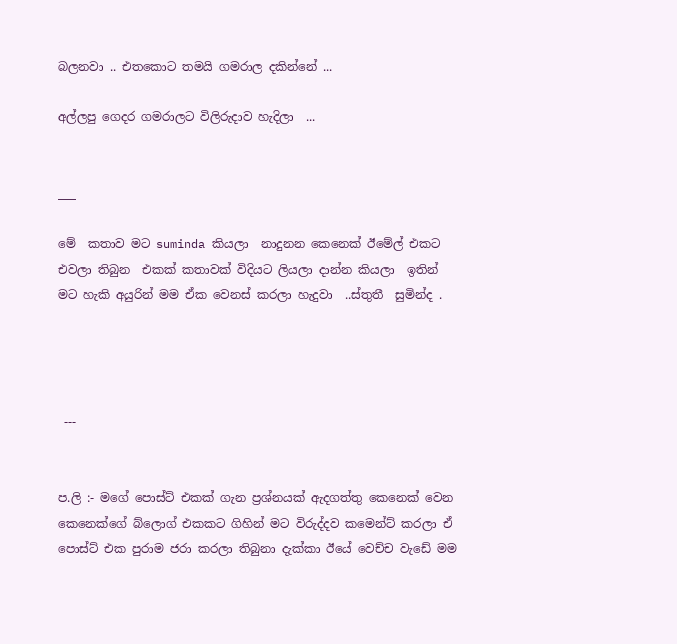බලනවා .. එතකොට තමයි ගමරාල දකින්නේ ...

අල්ලපු ගෙදර ගමරාලට විලිරුදාව හැදිලා  ...


___

මේ  කතාව මට suminda කියලා  නාදුනන කෙනෙක් ඊමේල් එකට එවලා තිබුන  එකක් කතාවක් විදියට ලියලා දාන්න කියලා  ඉතින් මට හැකි අයුරින් මම ඒක වෙනස් කරලා හැදුවා  ..ස්තුතී  සුමින්ද .




 ---


ප.ලි :- මගේ පොස්ට් එකක් ගැන ප්‍රශ්නයක් ඇදගත්තු කෙනෙක් වෙන කෙනෙක්ගේ බ්ලොග් එකකට ගිහින් මට විරුද්දව කමෙන්ට් කරලා ඒ පොස්ට් එක පුරාම ජරා කරලා තිබුනා දැක්කා ඊයේ වෙච්ච වැඩේ මම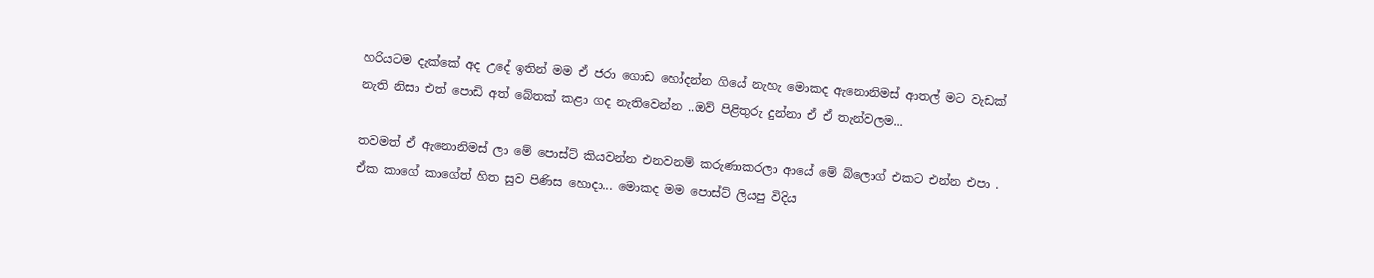හරියටම දැක්කේ අද උදේ ඉතින් මම ඒ ජරා ගොඩ හෝදන්න ගියේ නැහැ මොකද ඇනොනිමස් ආතල් මට වැඩක් නැති නිසා එත් පොඩි අත් බේතක් කළා ගද නැතිවෙන්න ..ඔව් පිළිතුරු දුන්නා ඒ ඒ තැන්වලම...

තවමත් ඒ ඇනොනිමස් ලා මේ පොස්ට් කියවන්න එනවනම් කරුණාකරලා ආයේ මේ බ්ලොග් එකට එන්න එපා . ඒක කාගේ කාගේත් හිත සුව පිණිස හොදා... මොකද මම පොස්ට් ලියපු විදිය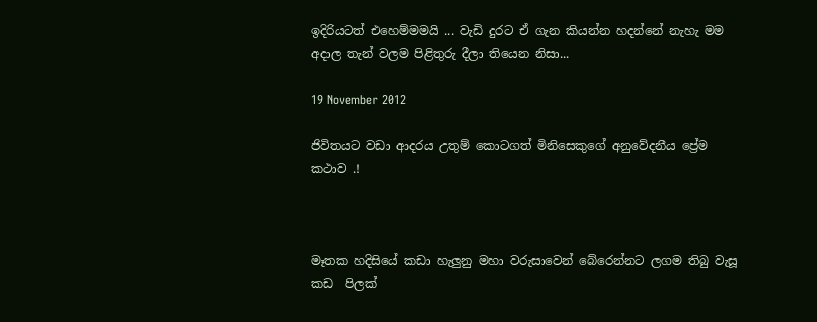ඉදිරියටත් එහෙම්මමයි ... වැඩි දුරට ඒ ගැන කියන්න හදන්නේ නැහැ මම අදාල තැන් වලම පිළිතුරු දීලා තියෙන නිසා...

19 November 2012

ජිවිතයට වඩා ආදරය උතුම් කොටගත් මිනිසෙකුගේ අනුවේදනීය ප්‍රේම කථාව .!



මෑතක හදිසියේ කඩා හැලුනු මහා වරුසාවෙන් බේරෙන්නට ලගම තිබු වැසූ කඩ  පිලක්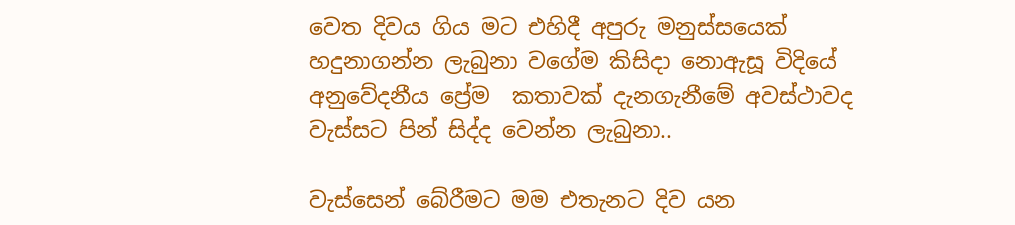වෙත දිවය ගිය මට එහිදී අපුරු මනුස්සයෙක් හදුනාගන්න ලැබුනා වගේම කිසිදා නොඇසූ විදියේ අනුවේදනීය ප්‍රේම  කතාවක් දැනගැනීමේ අවස්ථාවද වැස්සට පින් සිද්ද වෙන්න ලැබුනා..

වැස්සෙන් බේරීමට මම එතැනට දිව යන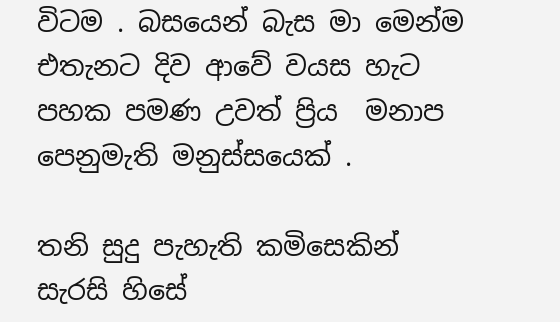විටම . බසයෙන් බැස මා මෙන්ම එතැනට දිව ආවේ වයස හැට පහක පමණ උවත් ප්‍රිය  මනාප  පෙනුමැති මනුස්සයෙක් .

තනි සුදු පැහැති කමිසෙකින් සැරසි හිසේ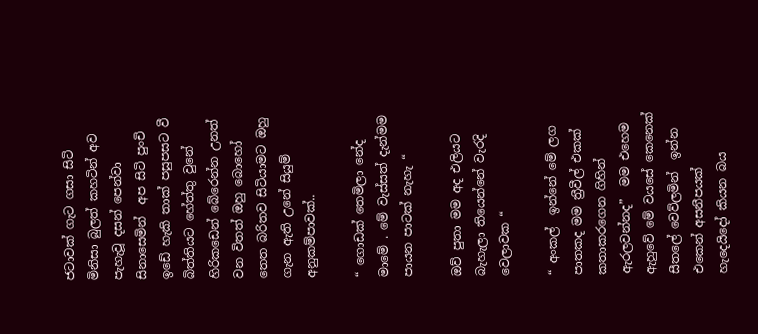ජටාවක් ගැට ගසා සිටි මිනිසා බුලත් කහටින් අව පැහැවූ දසන් පෙන්වා සිනාසෙමින්  අප සිටි පුංචි ඉඩේ හැකි තාක් පසුපසට වී බිත්තියට හේත්තු වුනේ හිරිකඩෙන් බේරෙන්න උනත්  වන විතත් ඔහු බොහෝ තෙත බරිතව සිටියාමට ඔහු ගැන ඇති උනේ සියුම් අනුකම්පාවක්..

“ ගොඩක් තෙමිලා නේද මාමේ . මේ වැස්සත් දැන්මම පායන පාටක් නැහැ “

ඔව් පුතා මම අද එලියට බැහැලා තියෙන්නේ වැරදි වෙලාවක “

“ අංකල්  ඉන්නේ මේ ලග පාතකද මම ත්‍රීවීල් එකක් කතාකරගෙන ගිහින් ඇරලවන්නද”  මම එහෙම ඇහුවේ මේ වයසේ කෙනෙක් සීතලේ වෙව්ලමින්  ඉන්න එකෙන් අසනීපයක් හැදෙයිදෝ කියන බය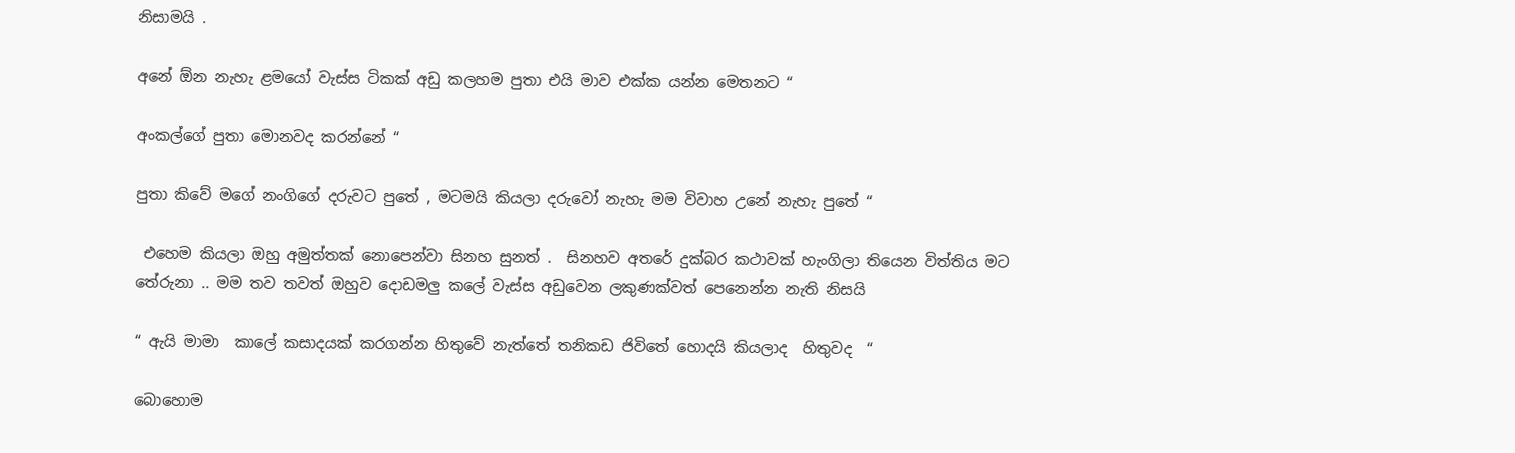නිසාමයි .

අනේ ඕන නැහැ ළමයෝ වැස්ස ටිකක් අඩු කලහම පුතා එයි මාව එක්ක යන්න මෙතනට “

අංකල්ගේ පුතා මොනවද කරන්නේ “

පුතා කිවේ මගේ නංගිගේ දරුවට පුතේ , මටමයි කියලා දරුවෝ නැහැ මම විවාහ උනේ නැහැ පුතේ “

 එහෙම කියලා ඔහු අමුත්තක් නොපෙන්වා සිනහ සුනත් .  සිනහව අතරේ දුක්බර කථාවක් හැංගිලා තියෙන විත්තිය මට තේරුනා .. මම තව තවත් ඔහුව දොඩමලු කලේ වැස්ස අඩුවෙන ලකුණක්වත් පෙනෙන්න නැති නිසයි

“ ඇයි මාමා  කාලේ කසාදයක් කරගන්න හිතුවේ නැත්තේ තනිකඩ ජිවිතේ හොදයි කියලාද  හිතුවද  “

බොහොම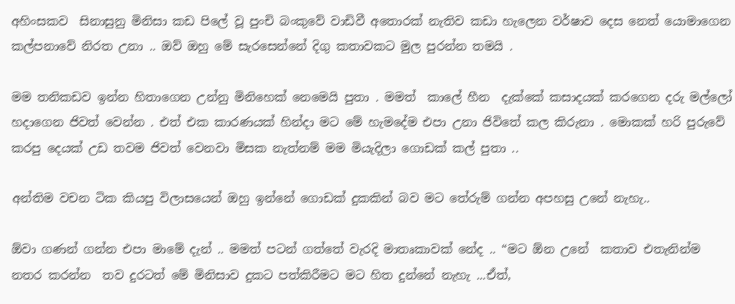අහිංසකව  සිනාසුනු මිනිසා කඩ පිලේ වූ පුංචි බංකුවේ වාඩිවී අතොරක් නැතිව කඩා හැලෙන වර්ෂාව දෙස නෙත් යොමාගෙන කල්පනාවේ නිරත උනා .. ඔව් ඔහු මේ සැරසෙන්නේ දිගු කතාවකට මුල පුරන්න තමයි .

මම තනිකඩව ඉන්න හිතාගෙන උන්නු මිනිහෙක් නෙමෙයි පුතා . මමත්  කාලේ හීන  දැක්කේ කසාදයක් කරගෙන දරු මල්ලෝ හදාගෙන ජිවත් වෙන්න . එත් එක කාරණයක් හින්දා මට මේ හැමදේම එපා උනා ජිවිතේ කල කිරුනා . මොකක් හරි පුරුවේ කරපු දෙයක් උඩ තවම ජිවත් වෙනවා මිසක නැත්නම් මම මියැදිලා ගොඩක් කල් පුතා ..

අන්තිම වචන ටික කියපු විලාසයෙන් ඔහු ඉන්නේ ගොඩක් දුකකින් බව මට තේරුම් ගන්න අපහසු උනේ නැහැ..

ඕවා ගණන් ගන්න එපා මාමේ දැන් .. මමත් පටන් ගත්තේ වැරදි මාතෘකාවක් නේද .. “මට ඕන උනේ  කතාව එතැනින්ම නතර කරන්න  තව දුරටත් මේ මිනිසාව දුකට පත්කිරීමට මට හිත දුන්නේ නැහැ ...ඒත්,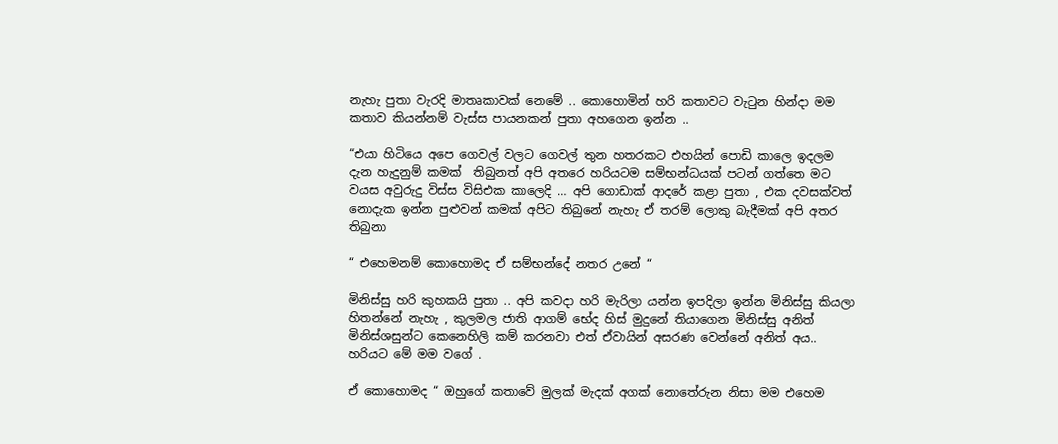නැහැ පුතා වැරදි මාතෘකාවක් නෙමේ .. කොහොමින් හරි කතාවට වැටුන හින්දා මම  කතාව කියන්නම් වැස්ස පායනකන් පුතා අහගෙන ඉන්න ..

“එයා හිටියෙ අපෙ ගෙවල් වලට ගෙවල් තුන හතරකට එහයින් පොඩි කාලෙ ඉදලම   දැන හැදුනුම් කමක්  තිබුනත් අපි අතරෙ හරියටම සම්භන්ධයක් පටන් ගත්තෙ මට වයස අවුරුදු විස්ස විසිඑක කාලෙදි … අපි ගොඩාක් ආදරේ කළා පුතා , එක දවසක්වත් නොදැක ඉන්න පුළුවන් කමක් අපිට තිබුනේ නැහැ ඒ තරම් ලොකු බැදීමක් අපි අතර තිබුනා

“ එහෙමනම් කොහොමද ඒ සම්භන්දේ නතර උනේ “

මිනිස්සු හරි කුහකයි පුතා .. අපි කවදා හරි මැරිලා යන්න ඉපදිලා ඉන්න මිනිස්සු කියලා හිතන්නේ නැහැ , කුලමල ජාති ආගම් භේද හිස් මුදුනේ තියාගෙන මිනිස්සු අනිත් මිනිස්ශසුන්ට කෙනෙහිලි කම් කරනවා එත් ඒවායින් අසරණ වෙන්නේ අනිත් අය.. හරියට මේ මම වගේ .

ඒ කොහොමද “ ඔහුගේ කතාවේ මුලක් මැදක් අගක් නොතේරුන නිසා මම එහෙම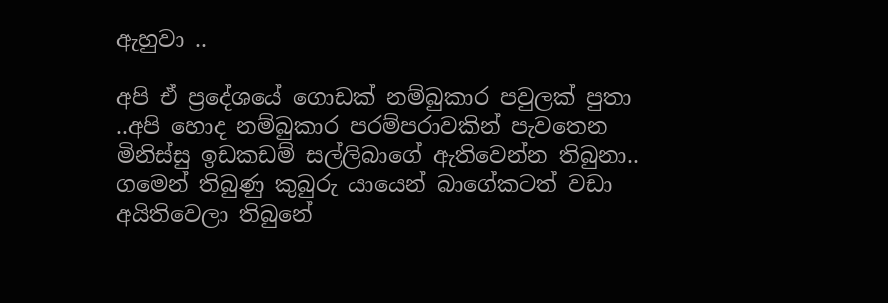ඇහුවා ..

අපි ඒ ප්‍රදේශයේ ගොඩක් නම්බුකාර පවුලක් පුතා ..අපි හොද නම්බුකාර පරම්පරාවකින් පැවතෙන මිනිස්සු ඉඩකඩම් සල්ලිබාගේ ඇතිවෙන්න තිබුනා.. ගමෙන් තිබුණු කුබුරු යායෙන් බාගේකටත් වඩා අයිතිවෙලා තිබුනේ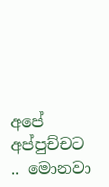අපේ අප්පුච්චට .. මොනවා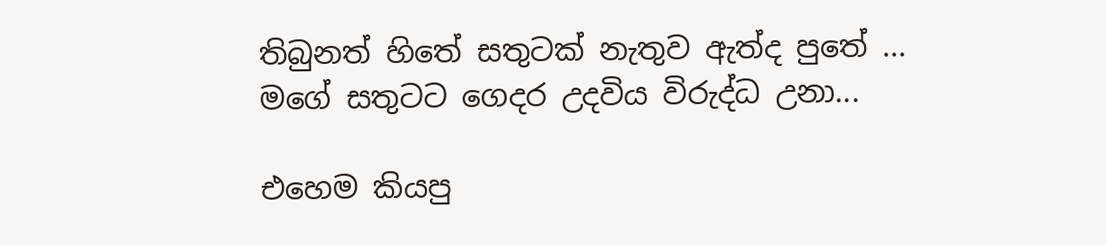තිබුනත් හිතේ සතුටක් නැතුව ඇත්ද පුතේ ... මගේ සතුටට ගෙදර උදවිය විරුද්ධ උනා...

එහෙම කියපු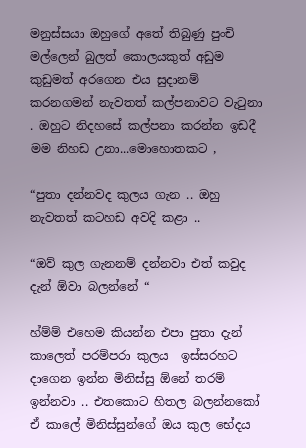මනුස්සයා ඔහුගේ අතේ තිබුණු පුංචි මල්ලෙන් බුලත් කොලයකුත් අඩුම කුඩුමත් අරගෙන එය සුදානම් කරනගමන් නැවතත් කල්පනාවට වැටුනා . ඔහුට නිදහසේ කල්පනා කරන්න ඉඩදී මම නිහඩ උනා...මොහොතකට ,

“පුතා දන්නවද කුලය ගැන .. ඔහු නැවතත් කටහඩ අවදි කළා ..

“ඔව් කුල ගැනනම් දන්නවා එත් කවුද දැන් ඕවා බලන්නේ “

හ්ම්ම් එහෙම කියන්න එපා පුතා දැන් කාලෙත් පරම්පරා කුලය  ඉස්සරහට දාගෙන ඉන්න මිනිස්සු ඕනේ තරම් ඉන්නවා .. එතකොට හිතල බලන්නකෝ ඒ කාලේ මිනිස්සුන්ගේ ඔය කුල භේදය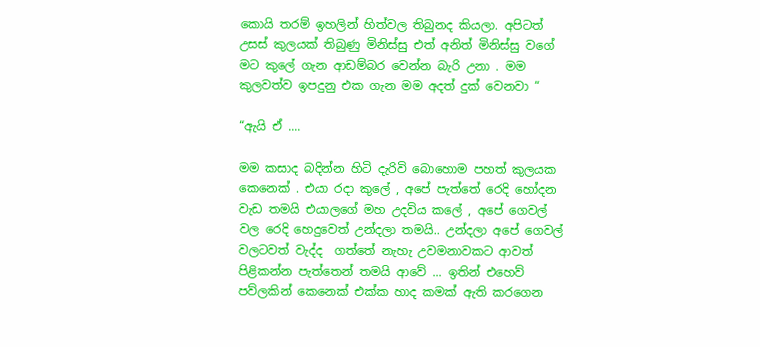කොයි තරම් ඉහලින් හිත්වල තිබුනද කියලා. අපිටත් උසස් කුලයක් තිබුණු මිනිස්සු එත් අනිත් මිනිස්සු වගේ මට කුලේ ගැන ආඩම්බර වෙන්න බැරි උනා . මම කුලවත්ව ඉපදුනු එක ගැන මම අදත් දුක් වෙනවා “

“ඇයි ඒ ....

මම කසාද බදින්න හිටි දැරිවි බොහොම පහත් කුලයක කෙනෙක් . එයා රදා කුලේ , අපේ පැත්තේ රෙදි හෝදන වැඩ තමයි එයාලගේ මහ උදවිය කලේ , අපේ ගෙවල් වල රෙදි හෙදුවෙත් උන්දලා තමයි.. උන්දලා අපේ ගෙවල් වලටවත් වැද්ද  ගත්තේ නැහැ උවමනාවකට ආවත් පිළිකන්න පැත්තෙන් තමයි ආවේ ... ඉතින් එහෙව් පව්ලකින් කෙනෙක් එක්ක හාද කමක් ඇති කරගෙන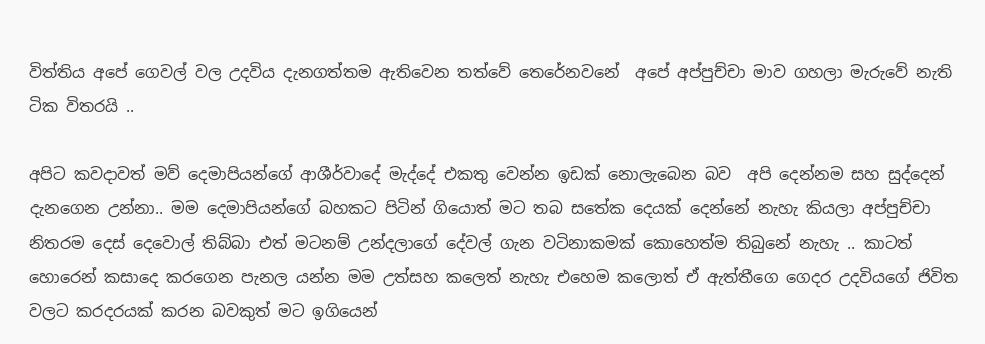විත්තිය අපේ ගෙවල් වල උදවිය දැනගත්තම ඇතිවෙන තත්වේ තෙරේනවනේ  අපේ අප්පුච්චා මාව ගහලා මැරුවේ නැති ටික විතරයි ..

අපිට කවදාවත් මව් දෙමාපියන්ගේ ආශීර්වාදේ මැද්දේ එකතු වෙන්න ඉඩක් නොලැබෙන බව  අපි දෙන්නම සහ සුද්දෙන් දැනගෙන උන්නා.. මම දෙමාපියන්ගේ බහකට පිටින් ගියොත් මට තබ සතේක දෙයක් දෙන්නේ නැහැ කියලා අප්පුච්චා නිතරම දෙස් දෙවොල් තිබ්බා එත් මටනම් උන්දලාගේ දේවල් ගැන වටිනාකමක් කොහෙත්ම තිබුනේ නැහැ .. කාටත් හොරෙන් කසාදෙ කරගෙන පැනල යන්න මම උත්සහ කලෙත් නැහැ එහෙම කලොත් ඒ ඇත්තීගෙ ගෙදර උදවියගේ ජිවිත වලට කරදරයක් කරන බවකුත් මට ඉගියෙන්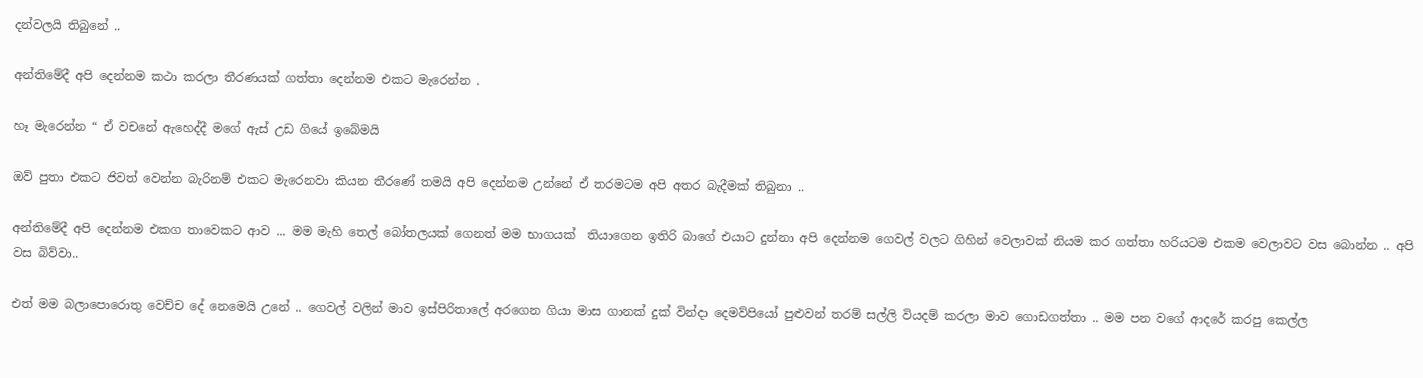දන්වලයි තිබුනේ ..

අන්තිමේදී අපි දෙන්නම කථා කරලා තීරණයක් ගත්තා දෙන්නම එකට මැරෙන්න .

හෑ මැරෙන්න “ ඒ වචනේ ඇහෙද්දී මගේ ඇස් උඩ ගියේ ඉබේමයි

ඔව් පුතා එකට ජිවත් වෙන්න බැරිනම් එකට මැරෙනවා කියන තීරණේ තමයි අපි දෙන්නම උන්නේ ඒ තරමටම අපි අතර බැදීමක් තිබුනා ..

අන්තිමේදී අපි දෙන්නම එකග තාවෙකට ආව ... මම මැහි තෙල් බෝතලයක් ගෙනත් මම භාගයක්  තියාගෙන ඉතිරි බාගේ එයාට දුන්නා අපි දෙන්නම ගෙවල් වලට ගිහින් වෙලාවක් නියම කර ගත්තා හරියටම එකම වෙලාවට වස බොන්න .. අපි වස බිව්වා..

එත් මම බලාපොරොතු වෙච්ච දේ නෙමෙයි උනේ .. ගෙවල් වලින් මාව ඉස්පිරිතාලේ අරගෙන ගියා මාස ගානක් දුක් වින්දා දෙමව්පියෝ පුළුවන් තරම් සල්ලි වියදම් කරලා මාව ගොඩගත්තා .. මම පන වගේ ආදරේ කරපු කෙල්ල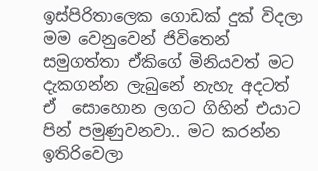ඉස්පිරිතාලෙක ගොඩක් දුක් විදලා මම වෙනුවෙන් ජිවිතෙන් සමුගත්තා ඒකිගේ මිනියවත් මට දැකගන්න ලැබුනේ නැහැ අදටත් ඒ  සොහොන ලගට ගිහින් එයාට පින් පමුණුවනවා.. මට කරන්න ඉතිරිවෙලා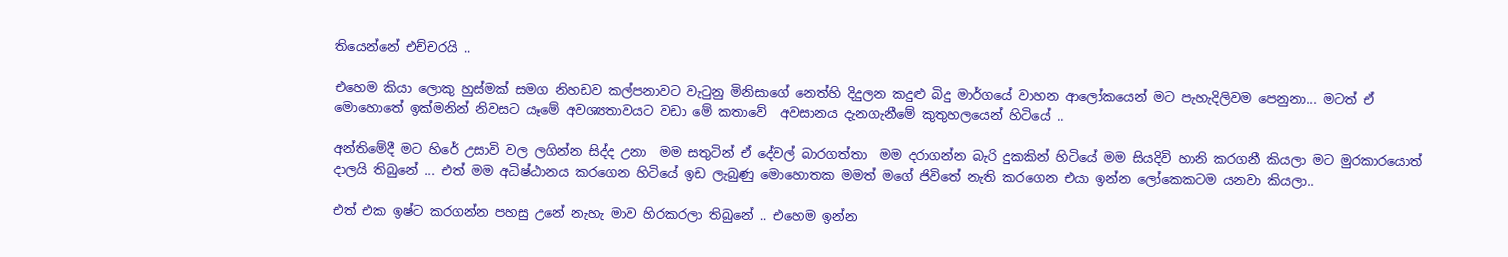තියෙන්නේ එච්චරයි ..

එහෙම කියා ලොකු හුස්මක් සමග නිහඩව කල්පනාවට වැටුනු මිනිසාගේ නෙත්හි දිදුලන කදුළු බිදු මාර්ගයේ වාහන ආලෝකයෙන් මට පැහැදිලිවම පෙනුනා... මටත් ඒ මොහොතේ ඉක්මනින් නිවසට යෑමේ අවශ්‍යතාවයට වඩා මේ කතාවේ  අවසානය දැනගැනීමේ කුතුහලයෙන් හිටියේ ..

අන්තිමේදී මට හිරේ උසාවි වල ලගින්න සිද්ද උනා  මම සතුටින් ඒ දේවල් බාරගත්තා  මම දරාගන්න බැරි දුකකින් හිටියේ මම සියදිවි හානි කරගනී කියලා මට මුරකාරයොත් දාලයි තිබුනේ ... එත් මම අධිෂ්ඨානය කරගෙන හිටියේ ඉඩ ලැබුණු මොහොතක මමත් මගේ ජිවිතේ නැති කරගෙන එයා ඉන්න ලෝකෙකටම යනවා කියලා..

එත් එක ඉෂ්ට කරගන්න පහසු උනේ නැහැ මාව හිරකරලා තිබුනේ .. එහෙම ඉන්න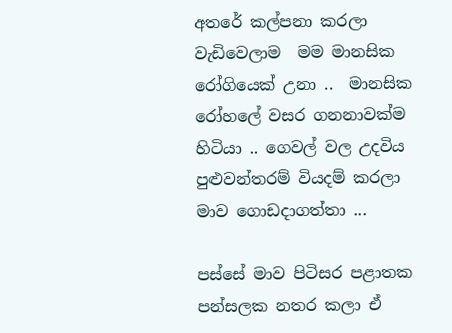අතරේ කල්පනා කරලා වැඩිවෙලාම  මම මානසික රෝගියෙක් උනා ..  මානසික රෝහලේ වසර ගනනාවක්ම හිටියා .. ගෙවල් වල උදවිය පුළුවන්තරම් වියදම් කරලා මාව ගොඩදාගත්තා ...

පස්සේ මාව පිටිසර පළාතක පන්සලක නතර කලා ඒ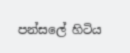පන්සලේ හිටිය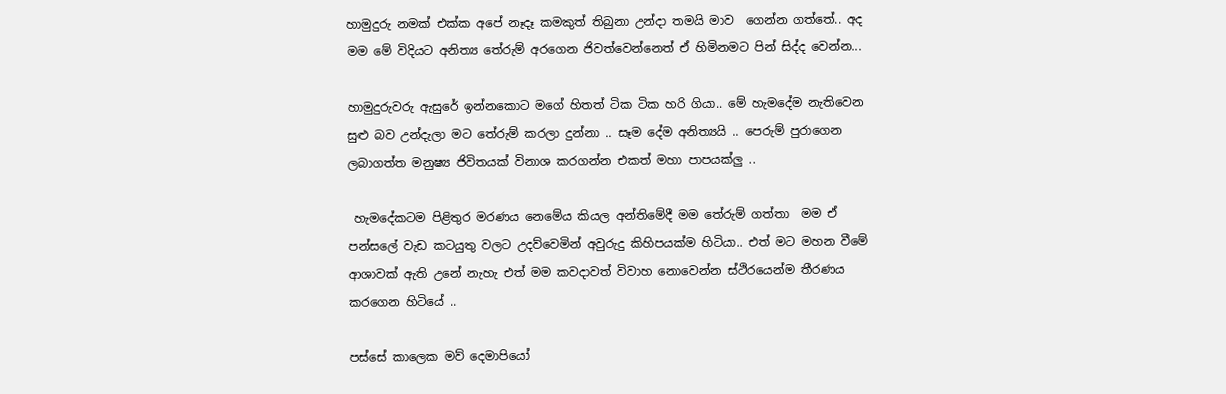හාමුදුරු නමක් එක්ක අපේ නෑදෑ කමකුත් තිබුනා උන්දා තමයි මාව  ගෙන්න ගත්තේ.. අද මම මේ විදියට අනිත්‍ය තේරුම් අරගෙන ජිවත්වෙන්නෙත් ඒ හිමිනමට පින් සිද්ද වෙන්න...

හාමුදුරුවරු ඇසුරේ ඉන්නකොට මගේ හිතත් ටික ටික හරි ගියා.. මේ හැමදේම නැතිවෙන සුළු බව උන්දැලා මට තේරුම් කරලා දුන්නා .. සෑම දේම අනිත්‍යයි .. පෙරුම් පුරාගෙන ලබාගත්ත මනුෂ්‍ය ජිවිතයක් විනාශ කරගන්න එකත් මහා පාපයක්ලු ..

 හැමදේකටම පිළිතුර මරණය නෙමේය කියල අන්තිමේදී මම තේරුම් ගත්තා  මම ඒ පන්සලේ වැඩ කටයුතු වලට උදව්වෙමින් අවුරුදු කිහිපයක්ම හිටියා.. එත් මට මහන වීමේ ආශාවක් ඇති උනේ නැහැ එත් මම කවදාවත් විවාහ නොවෙන්න ස්ථිරයෙන්ම තීරණය කරගෙන හිටියේ ..

පස්සේ කාලෙක මව් දෙමාපියෝ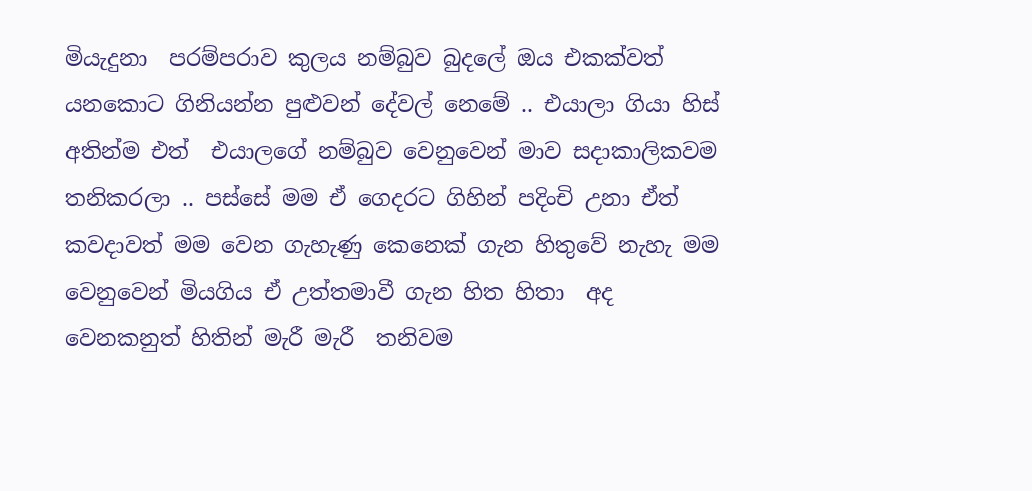මියැදුනා  පරම්පරාව කුලය නම්බුව බුදලේ ඔය එකක්වත් යනකොට ගිනියන්න පුළුවන් දේවල් නෙමේ .. එයාලා ගියා හිස් අතින්ම එත්  එයාලගේ නම්බුව වෙනුවෙන් මාව සදාකාලිකවම තනිකරලා .. පස්සේ මම ඒ ගෙදරට ගිහින් පදිංචි උනා ඒත් කවදාවත් මම වෙන ගැහැණු කෙනෙක් ගැන හිතුවේ නැහැ මම වෙනුවෙන් මියගිය ඒ උත්තමාවී ගැන හිත හිතා  අද වෙනකනුත් හිතින් මැරී මැරී  තනිවම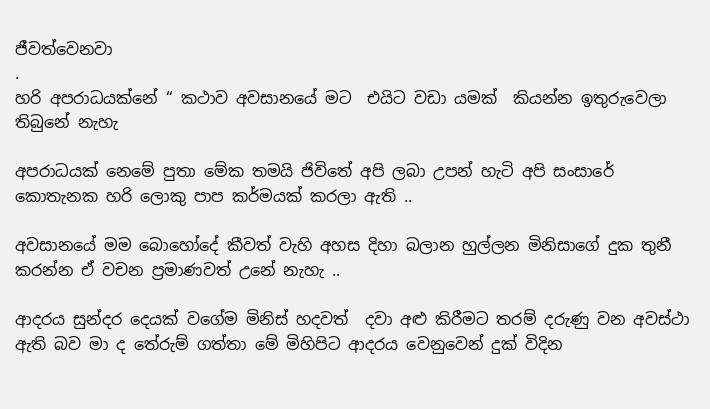ජීවත්වෙනවා
.
හරි අපරාධයක්නේ “ කථාව අවසානයේ මට  එයිට වඩා යමක්  කියන්න ඉතුරුවෙලා තිබුනේ නැහැ

අපරාධයක් නෙමේ පුතා මේක තමයි ජිවිතේ අපි ලබා උපන් හැටි අපි සංසාරේ කොතැනක හරි ලොකු පාප කර්මයක් කරලා ඇති ..

අවසානයේ මම බොහෝදේ කීවත් වැහි අහස දිහා බලාන හුල්ලන මිනිසාගේ දුක තුනී කරන්න ඒ වචන ප්‍රමාණවත් උනේ නැහැ ..

ආදරය සුන්දර දෙයක් වගේම මිනිස් හදවත්  දවා අළු කිරීමට තරම් දරුණු වන අවස්ථා ඇති බව මා ද තේරුම් ගත්තා මේ මිහිපිට ආදරය වෙනුවෙන් දුක් විදින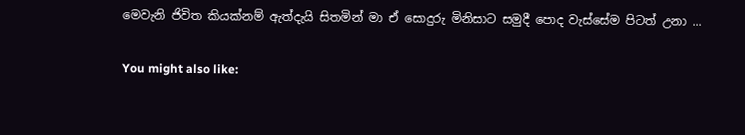මෙවැනි ජිවිත කියක්නම් ඇත්දැයි සිතමින් මා ඒ සොදුරු මිනිසාට සමුදී පොද වැස්සේම පිටත් උනා ...

You might also like: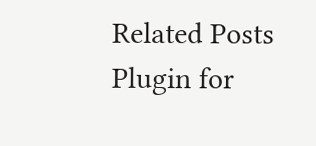Related Posts Plugin for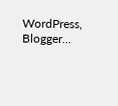WordPress, Blogger...